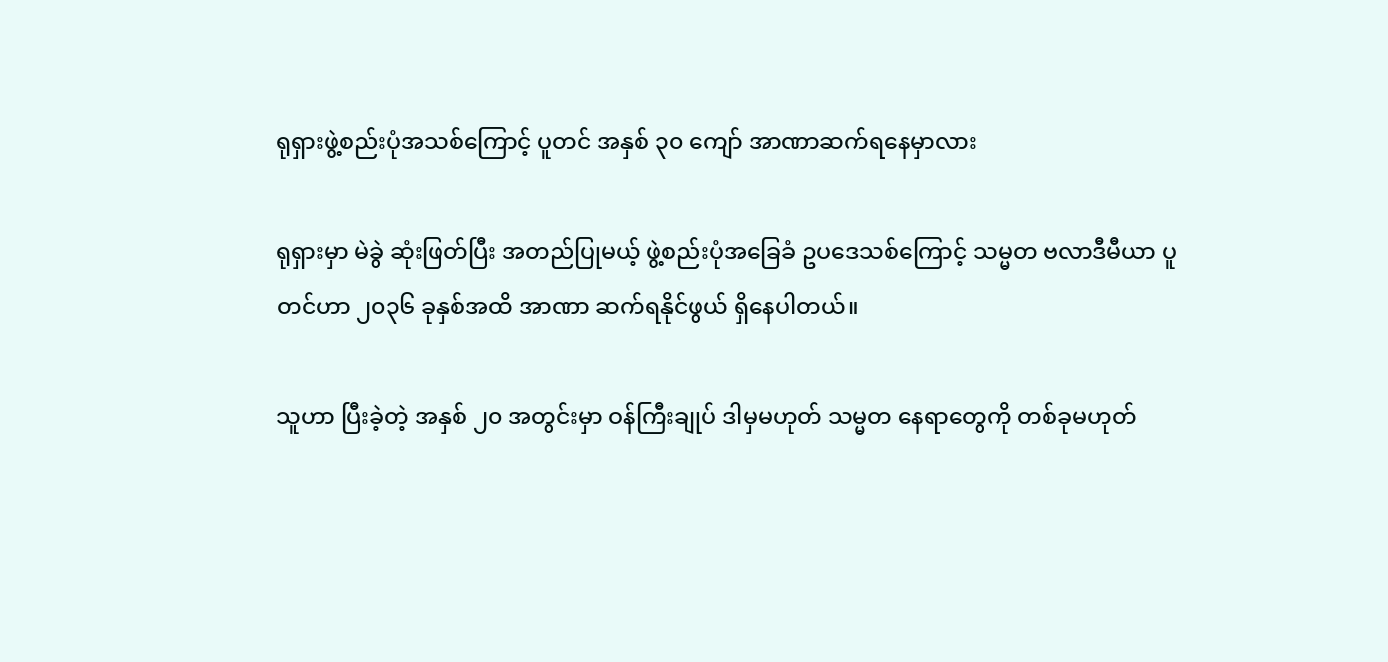ရုရှားဖွဲ့စည်းပုံအသစ်ကြောင့် ပူတင် အနှစ် ၃၀ ကျော် အာဏာဆက်ရနေမှာလား

ရုရှားမှာ မဲခွဲ ဆုံးဖြတ်ပြီး အတည်ပြုမယ့် ဖွဲ့စည်းပုံအခြေခံ ဥပဒေသစ်ကြောင့် သမ္မတ ဗလာဒီမီယာ ပူတင်ဟာ ၂၀၃၆ ခုနှစ်အထိ အာဏာ ဆက်ရနိုင်ဖွယ် ရှိနေပါတယ်။

သူဟာ ပြီးခဲ့တဲ့ အနှစ် ၂၀ အတွင်းမှာ ဝန်ကြီးချုပ် ဒါမှမဟုတ် သမ္မတ နေရာတွေကို တစ်ခုမဟုတ်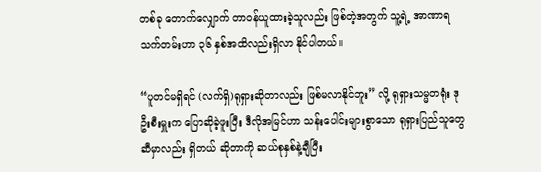တစ်ခု တောက်လျှောက် တာဝန်ယူထားခဲ့သူလည်း ဖြစ်တဲ့အတွက် သူ့ရဲ့ အာဏာရ သက်တမ်းဟာ ၃၆ နှစ်အထိလည်းရှိလာ နိုင်ပါတယ်။

“ပူတင်မရှိရင် (လက်ရှိ)ရုရှားဆိုတာလည်း ဖြစ်မလာနိုင်ဘူး” လို့ ရုရှားသမ္မတရုံး ဒုဦးစီးမှူးက ပြောဆိုခဲ့ဖူးပြီး ဒီလိုအမြင်ဟာ သန်းပေါင်းများစွာသော ရုရှားပြည်သူတွေ ဆီမှာလည်း ရှိတယ် ဆိုတာကို ဆယ်စုနှစ်နဲ့ချီပြီး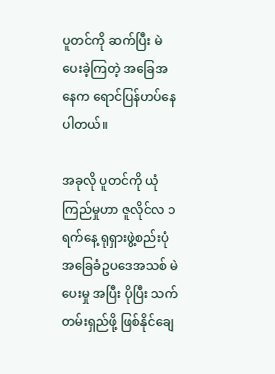ပူတင်ကို ဆက်ပြီး မဲပေးခဲ့ကြတဲ့ အခြေအနေက ရောင်ပြန်ဟပ်နေပါတယ်။

အခုလို ပူတင်ကို ယုံကြည်မှုဟာ ဇူလိုင်လ ၁ ရက်နေ့ ရုရှားဖွဲ့စည်းပုံအခြေခံဥပဒေအသစ် မဲပေးမှု အပြီး ပိုပြီး သက်တမ်းရှည်ဖို့ ဖြစ်နိုင်ချေ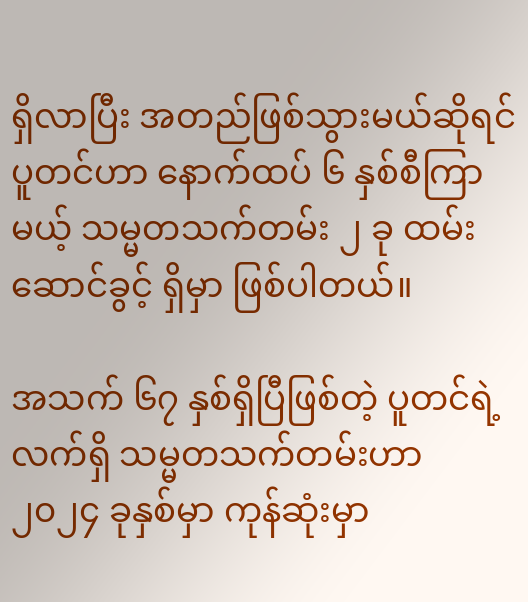ရှိလာပြီး အတည်ဖြစ်သွားမယ်ဆိုရင် ပူတင်ဟာ နောက်ထပ် ၆ နှစ်စီကြာမယ့် သမ္မတသက်တမ်း ၂ ခု ထမ်းဆောင်ခွင့် ရှိမှာ ဖြစ်ပါတယ်။

အသက် ၆၇ နှစ်ရှိပြီဖြစ်တဲ့ ပူတင်ရဲ့ လက်ရှိ သမ္မတသက်တမ်းဟာ ၂၀၂၄ ခုနှစ်မှာ ကုန်ဆုံးမှာ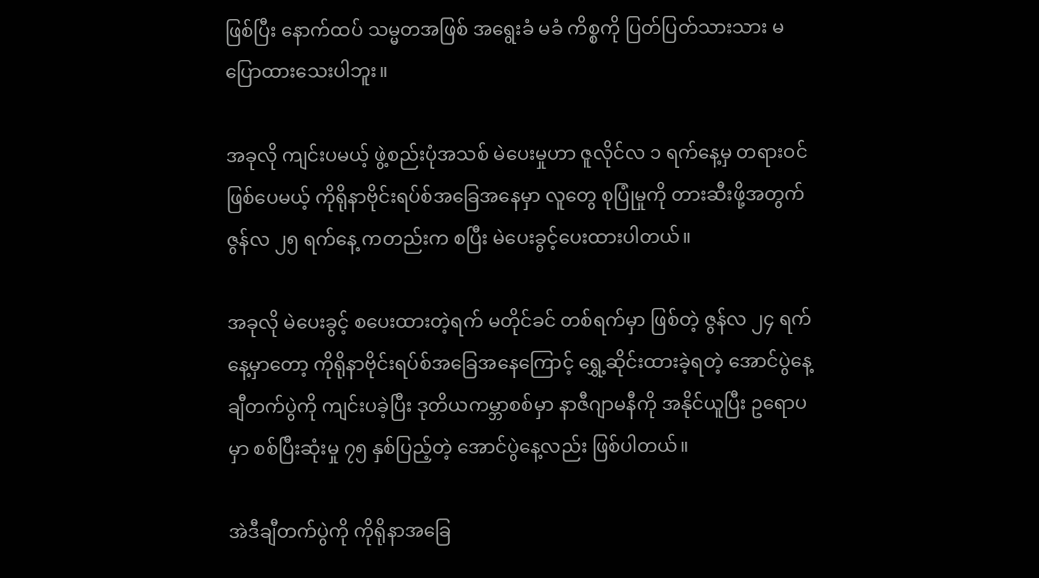ဖြစ်ပြီး နောက်ထပ် သမ္မတအဖြစ် အရွေးခံ မခံ ကိစ္စကို ပြတ်ပြတ်သားသား မပြောထားသေးပါဘူး။

အခုလို ကျင်းပမယ့် ဖွဲ့စည်းပုံအသစ် မဲပေးမှုဟာ ဇူလိုင်လ ၁ ရက်နေ့မှ တရားဝင် ဖြစ်ပေမယ့် ကိုရိုနာဗိုင်းရပ်စ်အခြေအနေမှာ လူတွေ စုပြုံမှုကို တားဆီးဖို့အတွက် ဇွန်လ ၂၅ ရက်နေ့ ကတည်းက စပြီး မဲပေးခွင့်ပေးထားပါတယ်။

အခုလို မဲပေးခွင့် စပေးထားတဲ့ရက် မတိုင်ခင် တစ်ရက်မှာ ဖြစ်တဲ့ ဇွန်လ ၂၄ ရက်နေ့မှာတော့ ကိုရိုနာဗိုင်းရပ်စ်အခြေအနေကြောင့် ရွှေ့ဆိုင်းထားခဲ့ရတဲ့ အောင်ပွဲနေ့ ချီတက်ပွဲကို ကျင်းပခဲ့ပြီး ဒုတိယကမ္ဘာစစ်မှာ နာဇီဂျာမနီကို အနိုင်ယူပြီး ဥရောပမှာ စစ်ပြီးဆုံးမှု ၇၅ နှစ်ပြည့်တဲ့ အောင်ပွဲနေ့လည်း ဖြစ်ပါတယ်။

အဲဒီချီတက်ပွဲကို ကိုရိုနာအခြေ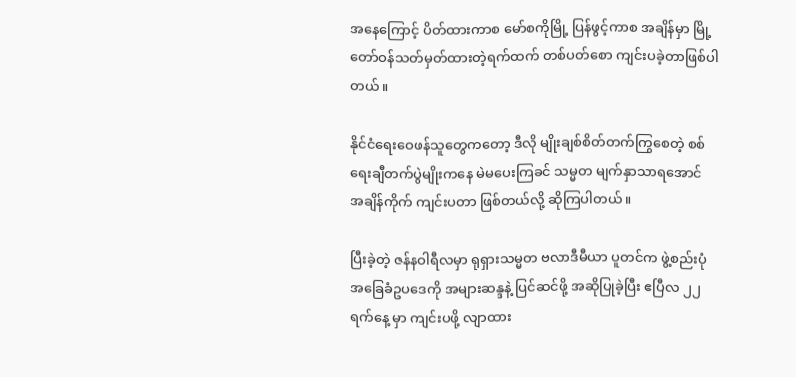အနေကြောင့် ပိတ်ထားကာစ မော်စကိုမြို့ ပြန်ဖွင့်ကာစ အချိန်မှာ မြို့တော်ဝန်သတ်မှတ်ထားတဲ့ရက်ထက် တစ်ပတ်စော ကျင်းပခဲ့တာဖြစ်ပါတယ်။

နိုင်ငံရေးဝေဖန်သူတွေကတော့ ဒီလို မျိုးချစ်စိတ်တက်ကြွစေတဲ့ စစ်ရေးချီတက်ပွဲမျိုးကနေ မဲမပေးကြခင် သမ္မတ မျက်နှာသာရအောင် အချိန်ကိုက် ကျင်းပတာ ဖြစ်တယ်လို့ ဆိုကြပါတယ်။

ပြီးခဲ့တဲ့ ဇန်နဝါရီလမှာ ရုရှားသမ္မတ ဗလာဒီမီယာ ပူတင်က ဖွဲ့စည်းပုံ အခြေခံဥပဒေကို အများဆန္ဒနဲ့ ပြင်ဆင်ဖို့ အဆိုပြုခဲ့ပြီး ဧပြီလ ၂၂ ရက်နေ့ မှာ ကျင်းပဖို့ လျာထား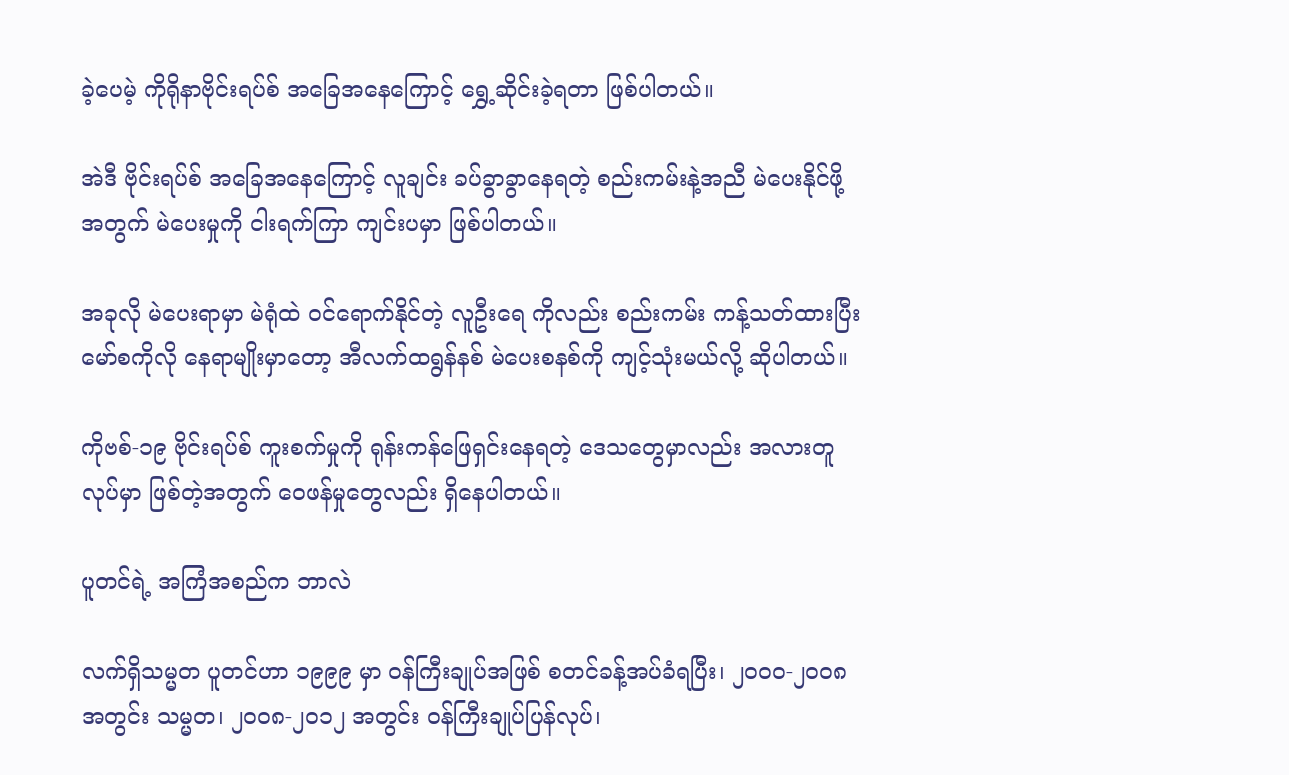ခဲ့ပေမဲ့ ကိုရိုနာဗိုင်းရပ်စ် အခြေအနေကြောင့် ရွှေ့ဆိုင်းခဲ့ရတာ ဖြစ်ပါတယ်။

အဲဒီ ဗိုင်းရပ်စ် အခြေအနေကြောင့် လူချင်း ခပ်ခွာခွာနေရတဲ့ စည်းကမ်းနဲ့အညီ မဲပေးနိုင်ဖို့ အတွက် မဲပေးမှုကို ငါးရက်ကြာ ကျင်းပမှာ ဖြစ်ပါတယ်။

အခုလို မဲပေးရာမှာ မဲရုံထဲ ဝင်ရောက်နိုင်တဲ့ လူဦးရေ ကိုလည်း စည်းကမ်း ကန့်သတ်ထားပြီး မော်စကိုလို နေရာမျိုးမှာတော့ အီလက်ထရွန်နစ် မဲပေးစနစ်ကို ကျင့်သုံးမယ်လို့ ဆိုပါတယ်။

ကိုဗစ်-၁၉ ဗိုင်းရပ်စ် ကူးစက်မှုကို ရုန်းကန်ဖြေရှင်းနေရတဲ့ ဒေသတွေမှာလည်း အလားတူ လုပ်မှာ ဖြစ်တဲ့အတွက် ဝေဖန်မှုတွေလည်း ရှိနေပါတယ်။

ပူတင်ရဲ့ အကြံအစည်က ဘာလဲ

လက်ရှိသမ္မတ ပူတင်ဟာ ၁၉၉၉ မှာ ဝန်ကြီးချုပ်အဖြစ် စတင်ခန့်အပ်ခံရပြီး၊ ၂၀ဝ၀-၂၀ဝ၈ အတွင်း သမ္မတ၊ ၂၀ဝ၈-၂၀၁၂ အတွင်း ဝန်ကြီးချုပ်ပြန်လုပ်၊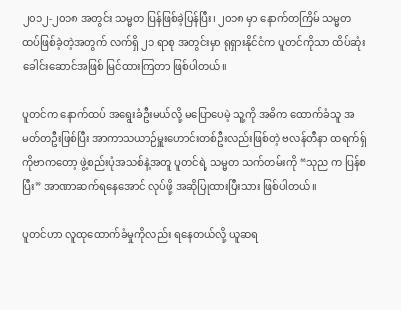၂၀၁၂-၂၀၁၈ အတွင်း သမ္မတ ပြန်ဖြစ်ခဲ့ပြန်ပြီး၊ ၂၀၁၈ မှာ နောက်တကြိမ် သမ္မတ ထပ်ဖြစ်ခဲ့တဲ့အတွက် လက်ရှိ ၂၁ ရာစု အတွင်းမှာ ရုရှားနိုင်ငံက ပူတင်ကိုသာ ထိပ်ဆုံးခေါင်းဆောင်အဖြစ် မြင်ထားကြတာ ဖြစ်ပါတယ်။

ပူတင်က နောက်ထပ် အရွေးခံဦးမယ်လို့ မပြောပေမဲ့ သူ့ကို အဓိက ထောက်ခံသူ အမတ်တဦးဖြစ်ပြီး အာကာသယာဉ်မှူးဟောင်းတစ်ဦးလည်းဖြစ်တဲ့ ဗလန်တီနာ ထရက်ရှ်ကိုဗာကတော့ ဖွဲ့စည်းပုံအသစ်နဲ့အတူ ပူတင်ရဲ့ သမ္မတ သက်တမ်းကို “သုည က ပြန်စပြီး” အာဏာဆက်ရနေအောင် လုပ်ဖို့ အဆိုပြုထားပြီးသား ဖြစ်ပါတယ်။

ပူတင်ဟာ လူထုထောက်ခံမှုကိုလည်း ရနေတယ်လို့ ယူဆရ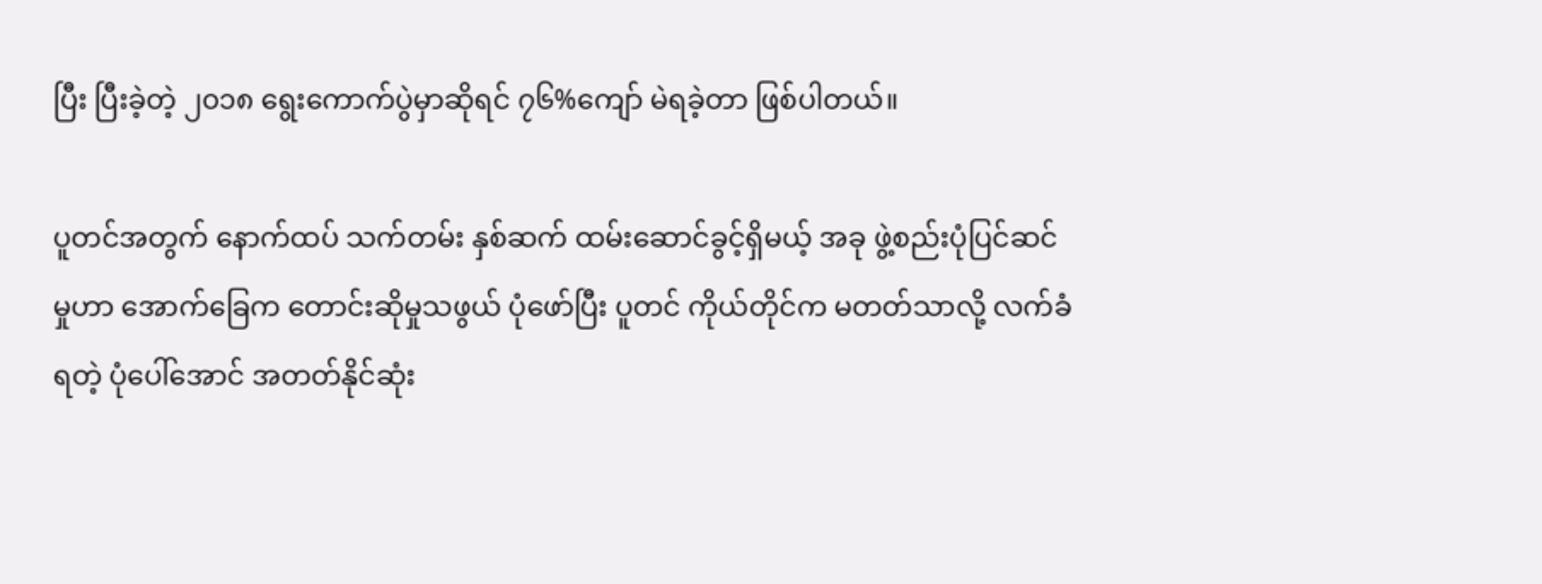ပြီး ပြီးခဲ့တဲ့ ၂၀၁၈ ရွေးကောက်ပွဲမှာဆိုရင် ၇၆%ကျော် မဲရခဲ့တာ ဖြစ်ပါတယ်။

ပူတင်အတွက် နောက်ထပ် သက်တမ်း နှစ်ဆက် ထမ်းဆောင်ခွင့်ရှိမယ့် အခု ဖွဲ့စည်းပုံပြင်ဆင်မှုဟာ အောက်ခြေက တောင်းဆိုမှုသဖွယ် ပုံဖော်ပြီး ပူတင် ကိုယ်တိုင်က မတတ်သာလို့ လက်ခံရတဲ့ ပုံပေါ်အောင် အတတ်နိုင်ဆုံး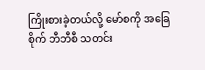ကြိုးစားခဲ့တယ်လို့ မော်စကို အခြေစိုက် ဘီဘီစီ သတင်း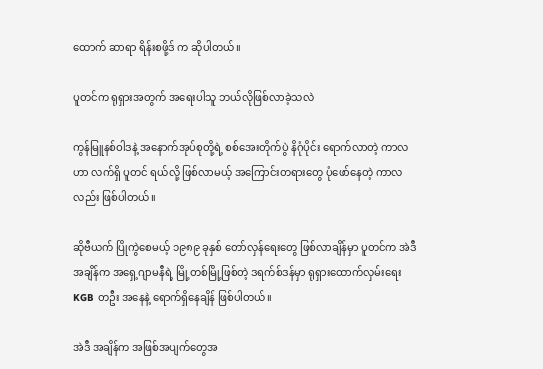ထောက် ဆာရာ ရိန်းစဖို့ဒ် က ဆိုပါတယ်။

ပူတင်က ရုရှားအတွက် အရေးပါသူ ဘယ်လိုဖြစ်လာခဲ့သလဲ

ကွန်မြူနစ်ဝါဒနဲ့ အနောက်အုပ်စုတို့ရဲ့ စစ်အေးတိုက်ပွဲ နိဂုံပိုင်း ရောက်လာတဲ့ ကာလဟာ လက်ရှိ ပူတင် ရယ်လို့ ဖြစ်လာမယ့် အကြောင်းတရားတွေ ပုံဖော်နေတဲ့ ကာလလည်း ဖြစ်ပါတယ်။

ဆိုဗီယက် ပြိုကွဲစေမယ့် ၁၉၈၉ ခုနှစ် တော်လှန်ရေးတွေ ဖြစ်လာချိန်မှာ ပူတင်က အဲဒီအချိန်က အရှေ့ဂျာမနီရဲ့ မြို့တစ်မြို့ဖြစ်တဲ့ ဒရက်စ်ဒန်မှာ ရုရှားထောက်လှမ်းရေး KGB တဦး အနေနဲ့ ရောက်ရှိနေချိန် ဖြစ်ပါတယ်။

အဲဒီ အချိန်က အဖြစ်အပျက်တွေအ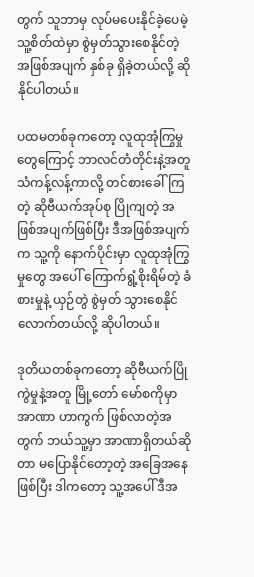တွက် သူဘာမှ လုပ်မပေးနိုင်ခဲ့ပေမဲ့သူ့စိတ်ထဲမှာ စွဲမှတ်သွားစေနိုင်တဲ့ အဖြစ်အပျက် နှစ်ခု ရှိခဲ့တယ်လို့ ဆိုနိုင်ပါတယ်။

ပထမတစ်ခုကတော့ လူထုအုံကြွမှုတွေကြောင့် ဘာလင်တံတိုင်းနဲ့အတူ သံကန့်လန့်ကာလို့ တင်စားခေါ်ကြတဲ့ ဆိုဗီယက်အုပ်စု ပြိုကျတဲ့ အဖြစ်အပျက်ဖြစ်ပြီး ဒီအဖြစ်အပျက်က သူ့ကို နောက်ပိုင်းမှာ လူထုအုံကြွမှုတွေ အပေါ် ကြောက်ရွံ့စိုးရိမ်တဲ့ ခံစားမှုနဲ့ ယှဉ်တွဲ စွဲမှတ် သွားစေနိုင်လောက်တယ်လို့ ဆိုပါတယ်။

ဒုတိယတစ်ခုကတော့ ဆိုဗီယက်ပြိုကွဲမှုနဲ့အတူ မြို့တော် မော်စကိုမှာ အာဏာ ဟာကွက် ဖြစ်လာတဲ့အတွက် ဘယ်သူ့မှာ အာဏာရှိတယ်ဆိုတာ မပြောနိုင်တော့တဲ့ အခြေအနေဖြစ်ပြီး ဒါကတော့ သူ့အပေါ် ဒီအ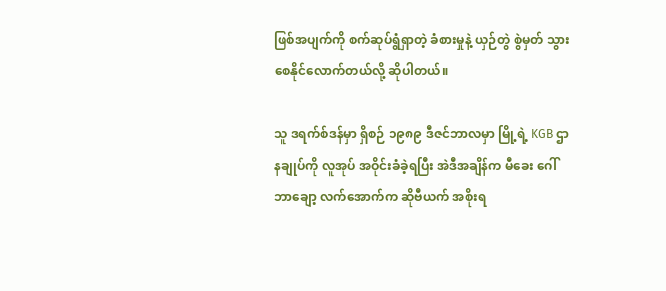ဖြစ်အပျက်ကို စက်ဆုပ်ရွံရှာတဲ့ ခံစားမှုနဲ့ ယှဉ်တွဲ စွဲမှတ် သွားစေနိုင်လောက်တယ်လို့ ဆိုပါတယ်။

သူ ဒရက်စ်ဒန်မှာ ရှိစဉ် ၁၉၈၉ ဒီဇင်ဘာလမှာ မြို့ရဲ့ KGB ဌာနချုပ်ကို လူအုပ် အဝိုင်းခံခဲ့ရပြီး အဲဒီအချိန်က မီခေး ဂေါ်ဘာချော့ လက်အောက်က ဆိုဗီယက် အစိုးရ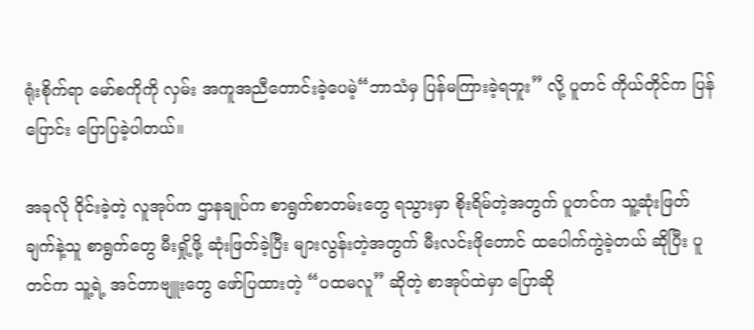ရုံးစိုက်ရာ မော်စကိုကို လှမ်း အကူအညီတောင်းခဲ့ပေမဲ့“ဘာသံမှ ပြန်မကြားခဲ့ရဘူး” လို့ ပူတင် ကိုယ်တိုင်က ပြန်ပြောင်း ပြောပြခဲ့ပါတယ်။

အခုလို ဝိုင်းခဲ့တဲ့ လူအုပ်က ဌာနချုပ်က စာရွက်စာတမ်းတွေ ရသွားမှာ စိုးရိမ်တဲ့အတွက် ပူတင်က သူ့ဆုံးဖြတ်ချက်နဲ့သူ စာရွက်တွေ မီးရှို့ဖို့ ဆုံးဖြတ်ခဲ့ပြီး များလွန်းတဲ့အတွက် မီးလင်းဖိုတောင် ထပေါက်ကွဲခဲ့တယ် ဆိုပြီး ပူတင်က သူ့ရဲ့ အင်တာဗျူးတွေ ဖော်ပြထားတဲ့ “ပထမလူ” ဆိုတဲ့ စာအုပ်ထဲမှာ ပြောဆို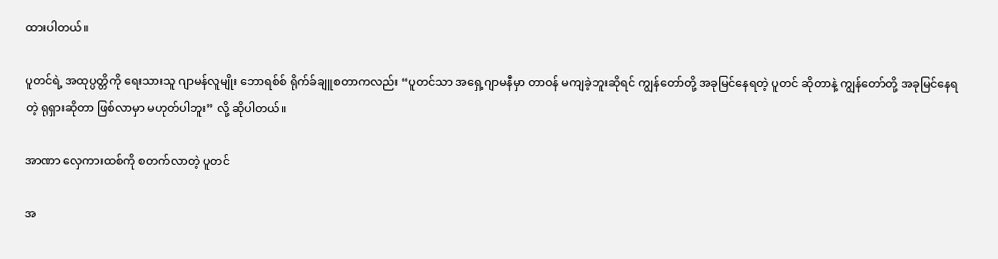ထားပါတယ်။

ပူတင်ရဲ့ အထုပ္ပတ္တိကို ရေးသားသူ ဂျာမန်လူမျိုး ဘောရစ်စ် ရိုက်ခ်ချူစတာကလည်း “ပူတင်သာ အရှေ့ဂျာမနီမှာ တာဝန် မကျခဲ့ဘူးဆိုရင် ကျွန်တော်တို့ အခုမြင်နေရတဲ့ ပူတင် ဆိုတာနဲ့ ကျွန်တော်တို့ အခုမြင်နေရတဲ့ ရုရှားဆိုတာ ဖြစ်လာမှာ မဟုတ်ပါဘူး” လို့ ဆိုပါတယ်။

အာဏာ လှေကားထစ်ကို စတက်လာတဲ့ ပူတင်

အ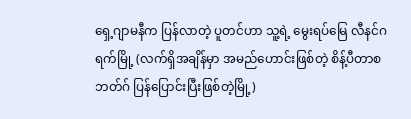ရှေ့ဂျာမနီက ပြန်လာတဲ့ ပူတင်ဟာ သူ့ရဲ့ မွေးရပ်မြေ လီနင်ဂရက်မြို့ (လက်ရှိအချိန်မှာ အမည်ဟောင်းဖြစ်တဲ့ စိန့်ပီတာစဘတ်ဂ် ပြန်ပြောင်းပြီးဖြစ်တဲ့မြို့)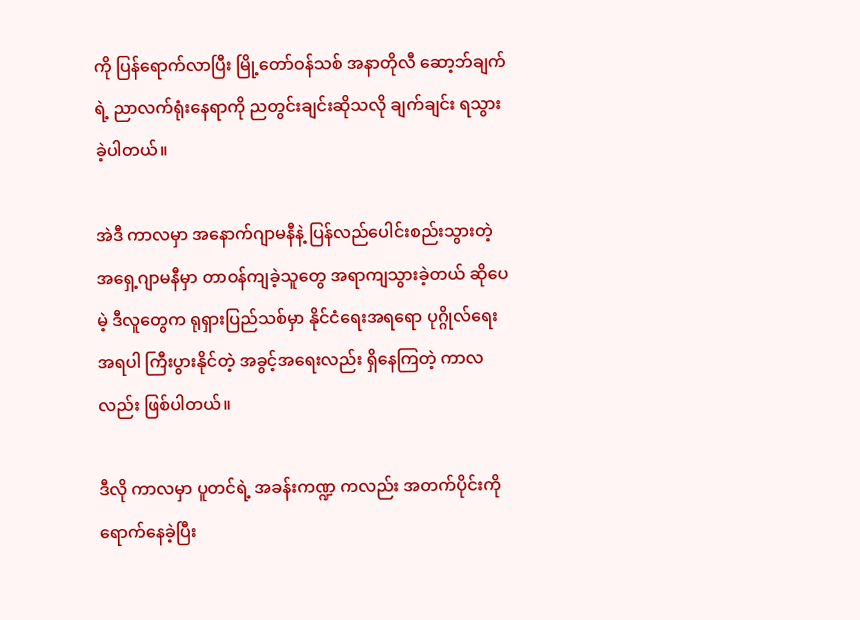ကို ပြန်ရောက်လာပြီး မြို့တော်ဝန်သစ် အနာတိုလီ ဆော့ဘ်ချက် ရဲ့ ညာလက်ရုံးနေရာကို ညတွင်းချင်းဆိုသလို ချက်ချင်း ရသွားခဲ့ပါတယ်။

အဲဒီ ကာလမှာ အနောက်ဂျာမနီနဲ့ ပြန်လည်ပေါင်းစည်းသွားတဲ့ အရှေ့ဂျာမနီမှာ တာဝန်ကျခဲ့သူတွေ အရာကျသွားခဲ့တယ် ဆိုပေမဲ့ ဒီလူတွေက ရုရှားပြည်သစ်မှာ နိုင်ငံရေးအရရော ပုဂ္ဂိုလ်ရေးအရပါ ကြီးပွားနိုင်တဲ့ အခွင့်အရေးလည်း ရှိနေကြတဲ့ ကာလလည်း ဖြစ်ပါတယ်။

ဒီလို ကာလမှာ ပူတင်ရဲ့ အခန်းကဏ္ဍ ကလည်း အတက်ပိုင်းကို ရောက်နေခဲ့ပြီး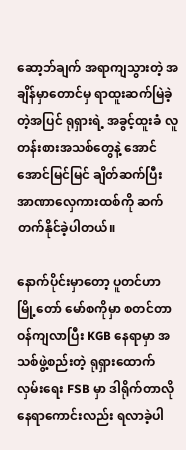ဆော့ဘ်ချက် အရာကျသွားတဲ့ အချိန်မှာတောင်မှ ရာထူးဆက်မြဲခဲ့တဲ့အပြင် ရုရှားရဲ့ အခွင့်ထူးခံ လူတန်းစားအသစ်တွေနဲ့ အောင်အောင်မြင်မြင် ချိတ်ဆက်ပြီး အာဏာလှေကားထစ်ကို ဆက်တက်နိုင်ခဲ့ပါတယ်။

နောက်ပိုင်းမှာတော့ ပူတင်ဟာ မြို့တော် မော်စကိုမှာ စတင်တာဝန်ကျလာပြီး KGB နေရာမှာ အသစ်ဖွဲ့စည်းတဲ့ ရုရှားထောက်လှမ်းရေး FSB မှာ ဒါရိုက်တာလို နေရာကောင်းလည်း ရလာခဲ့ပါ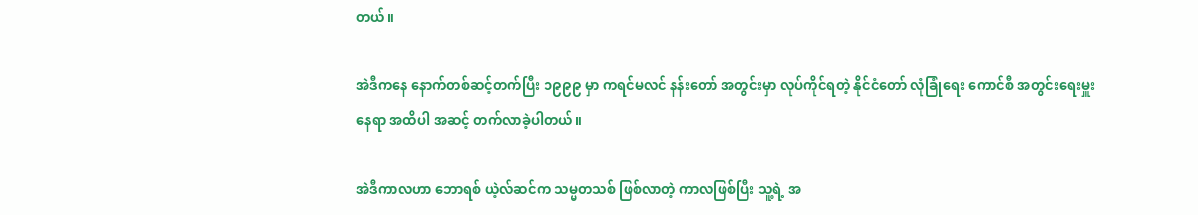တယ်။

အဲဒီကနေ နောက်တစ်ဆင့်တက်ပြီး ၁၉၉၉ မှာ ကရင်မလင် နန်းတော် အတွင်းမှာ လုပ်ကိုင်ရတဲ့ နိုင်ငံတော် လုံခြုံရေး ကောင်စီ အတွင်းရေးမှူးနေရာ အထိပါ အဆင့် တက်လာခဲ့ပါတယ်။

အဲဒီကာလဟာ ဘောရစ် ယဲ့လ်ဆင်က သမ္မတသစ် ဖြစ်လာတဲ့ ကာလဖြစ်ပြီး သူ့ရဲ့ အ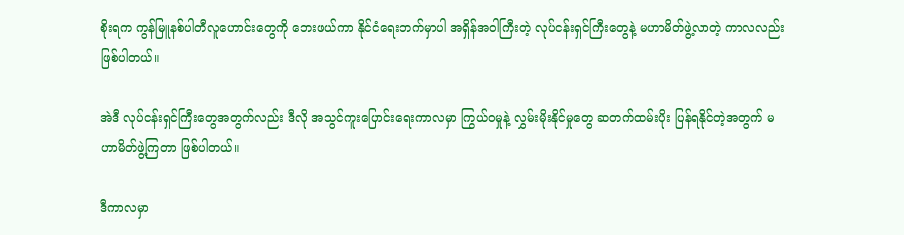စိုးရက ကွန်မြူနစ်ပါတီလူဟောင်းတွေကို ဘေးဖယ်ကာ နိုင်ငံရေးဘက်မှာပါ အရှိန်အဝါကြီးတဲ့ လုပ်ငန်းရှင်ကြီးတွေနဲ့ မဟာမိတ်ဖွဲ့လာတဲ့ ကာလလည်း ဖြစ်ပါတယ်။

အဲဒီ လုပ်ငန်းရှင်ကြီးတွေအတွက်လည်း ဒီလို အသွင်ကူးပြောင်းရေးကာလမှာ ကြွယ်ဝမှုနဲ့ လွှမ်းမိုးနိုင်မှုတွေ ဆတက်ထမ်းပိုး ပြန်ရနိုင်တဲ့အတွက် မဟာမိတ်ဖွဲ့ကြတာ ဖြစ်ပါတယ်။

ဒီကာလမှာ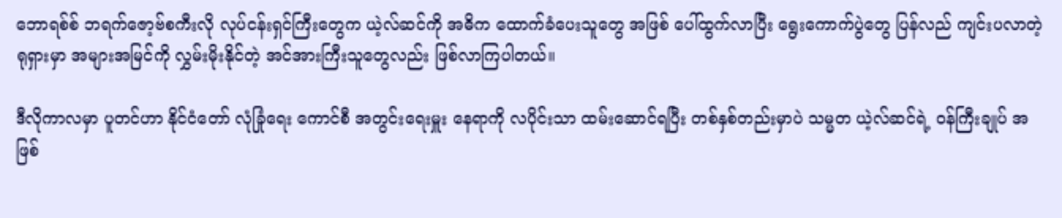ဘောရစ်စ် ဘရက်ဇော့ဗ်စကီးလို လုပ်ငန်းရှင်ကြီးတွေက ယဲ့လ်ဆင်ကို အဓိက ထောက်ခံပေးသူတွေ အဖြစ် ပေါ်ထွက်လာပြီး ရွေးကောက်ပွဲတွေ ပြန်လည် ကျင်းပလာတဲ့ ရုရှားမှာ အများအမြင်ကို လွှမ်းမိုးနိုင်တဲ့ အင်အားကြီးသူတွေလည်း ဖြစ်လာကြပါတယ်။

ဒီလိုကာလမှာ ပူတင်ဟာ နိုင်ငံတော် လုံခြုံရေး ကောင်စီ အတွင်းရေးမှူး နေရာကို လပိုင်းသာ ထမ်းဆောင်ရပြီး တစ်နှစ်တည်းမှာပဲ သမ္မတ ယဲ့လ်ဆင်ရဲ့ ဝန်ကြီးချုပ် အဖြစ်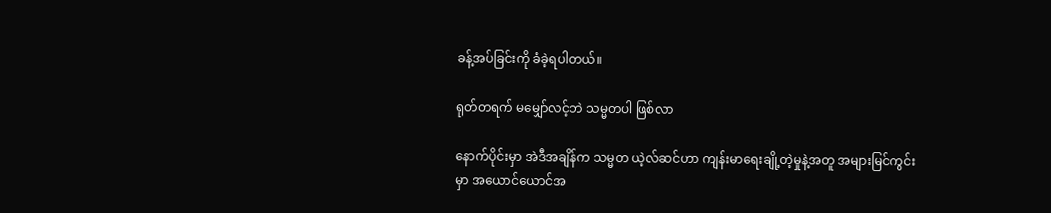ခန့်အပ်ခြင်းကို ခံခဲ့ရပါတယ်။

ရုတ်တရက် မမျှော်လင့်ဘဲ သမ္မတပါ ဖြစ်လာ

နောက်ပိုင်းမှာ အဲဒီအချိန်က သမ္မတ ယဲ့လ်ဆင်ဟာ ကျန်းမာရေးချို့တဲ့မှုနဲ့အတူ အများမြင်ကွင်းမှာ အယောင်ယောင်အ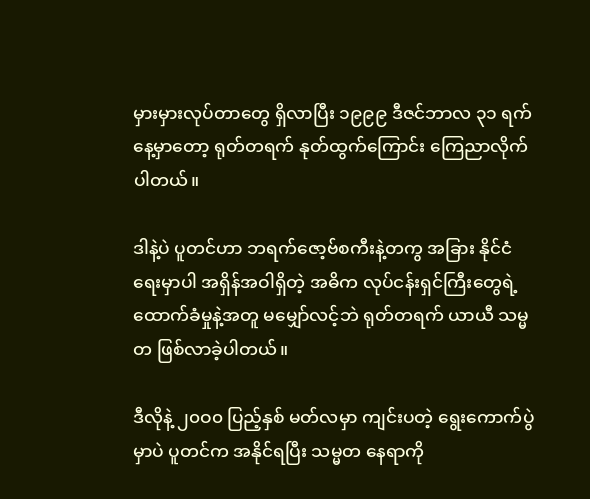မှားမှားလုပ်တာတွေ ရှိလာပြီး ၁၉၉၉ ဒီဇင်ဘာလ ၃၁ ရက်နေ့မှာတော့ ရုတ်တရက် နုတ်ထွက်ကြောင်း ကြေညာလိုက်ပါတယ်။

ဒါနဲ့ပဲ ပူတင်ဟာ ဘရက်ဇော့ဗ်စကီးနဲ့တကွ အခြား နိုင်ငံရေးမှာပါ အရှိန်အဝါရှိတဲ့ အဓိက လုပ်ငန်းရှင်ကြီးတွေရဲ့ ထောက်ခံမှုနဲ့အတူ မမျှော်လင့်ဘဲ ရုတ်တရက် ယာယီ သမ္မတ ဖြစ်လာခဲ့ပါတယ်။

ဒီလိုနဲ့ ၂၀ဝ၀ ပြည့်နှစ် မတ်လမှာ ကျင်းပတဲ့ ရွေးကောက်ပွဲမှာပဲ ပူတင်က အနိုင်ရပြီး သမ္မတ နေရာကို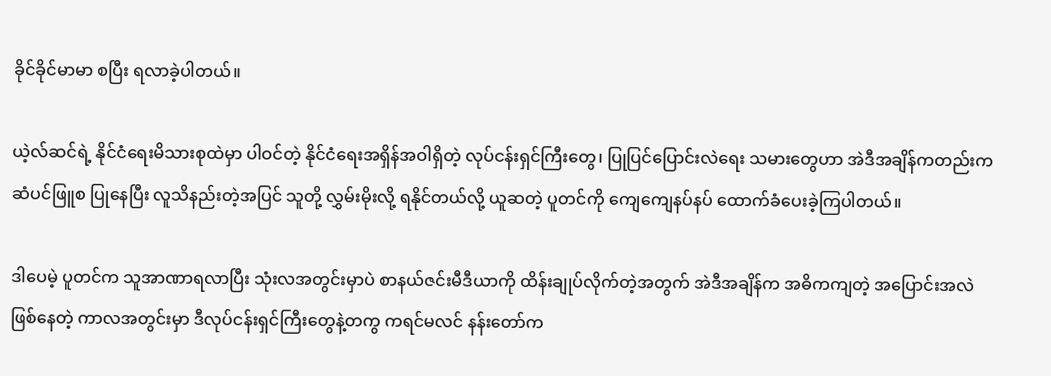ခိုင်ခိုင်မာမာ စပြီး ရလာခဲ့ပါတယ်။

ယဲ့လ်ဆင်ရဲ့ နိုင်ငံရေးမိသားစုထဲမှာ ပါဝင်တဲ့ နိုင်ငံရေးအရှိန်အဝါရှိတဲ့ လုပ်ငန်းရှင်ကြီးတွေ၊ ပြုပြင်ပြောင်းလဲရေး သမားတွေဟာ အဲဒီအချိန်ကတည်းက ဆံပင်ဖြူစ ပြုနေပြီး လူသိနည်းတဲ့အပြင် သူတို့ လွှမ်းမိုးလို့ ရနိုင်တယ်လို့ ယူဆတဲ့ ပူတင်ကို ကျေကျေနပ်နပ် ထောက်ခံပေးခဲ့ကြပါတယ်။

ဒါပေမဲ့ ပူတင်က သူအာဏာရလာပြီး သုံးလအတွင်းမှာပဲ စာနယ်ဇင်းမီဒီယာကို ထိန်းချုပ်လိုက်တဲ့အတွက် အဲဒီအချိန်က အဓိကကျတဲ့ အပြောင်းအလဲ ဖြစ်နေတဲ့ ကာလအတွင်းမှာ ဒီလုပ်ငန်းရှင်ကြီးတွေနဲ့တကွ ကရင်မလင် နန်းတော်က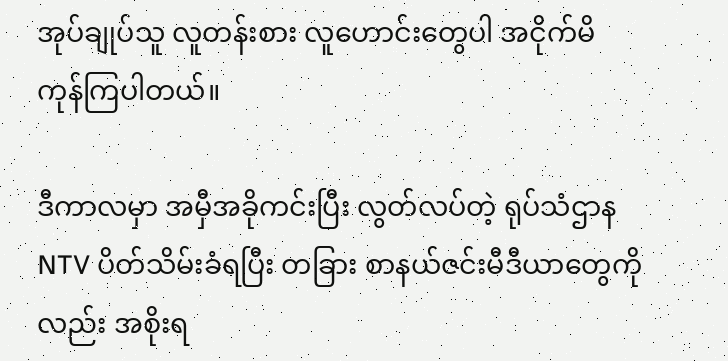အုပ်ချုပ်သူ လူတန်းစား လူဟောင်းတွေပါ အငိုက်မိ ကုန်ကြပါတယ်။

ဒီကာလမှာ အမှီအခိုကင်းပြီး လွတ်လပ်တဲ့ ရုပ်သံဌာန NTV ပိတ်သိမ်းခံရပြီး တခြား စာနယ်ဇင်းမီဒီယာတွေကိုလည်း အစိုးရ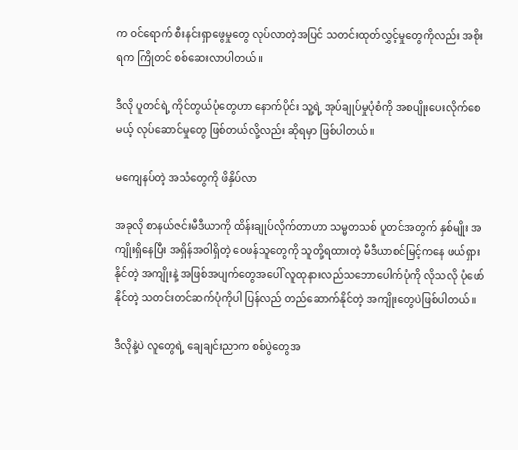က ဝင်ရောက် စီးနင်းရှာဖွေမှုတွေ လုပ်လာတဲ့အပြင် သတင်းထုတ်လွှင့်မှုတွေကိုလည်း အစိုးရက ကြိုတင် စစ်ဆေးလာပါတယ်။

ဒီလို ပူတင်ရဲ့ ကိုင်တွယ်ပုံတွေဟာ နောက်ပိုင်း သူ့ရဲ့ အုပ်ချုပ်မှုပုံစံကို အစပျိုးပေးလိုက်စေမယ့် လုပ်ဆောင်မှုတွေ ဖြစ်တယ်လို့လည်း ဆိုရမှာ ဖြစ်ပါတယ်။

မကျေနပ်တဲ့ အသံတွေကို ဖိနှိပ်လာ

အခုလို စာနယ်ဇင်းမီဒီယာကို ထိန်းချုပ်လိုက်တာဟာ သမ္မတသစ် ပူတင်အတွက် နှစ်မျိုး အကျိုးရှိနေပြီး အရှိန်အဝါရှိတဲ့ ဝေဖန်သူတွေကို သူတို့ရထားတဲ့ မီဒီယာစင်မြင့်ကနေ ဖယ်ရှားနိုင်တဲ့ အကျိုးနဲ့ အဖြစ်အပျက်တွေအပေါ် လူထုနားလည်သဘောပေါက်ပုံကို လိုသလို ပုံဖော်နိုင်တဲ့ သတင်းတင်ဆက်ပုံကိုပါ ပြန်လည် တည်ဆောက်နိုင်တဲ့ အကျိုးတွေပဲဖြစ်ပါတယ်။

ဒီလိုနဲ့ပဲ လူတွေရဲ့ ချေချင်းညာက စစ်ပွဲတွေအ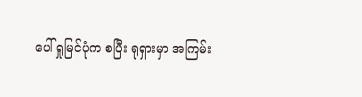ပေါ် ရှုမြင်ပုံက စပြီး ရုရှားမှာ အကြမ်း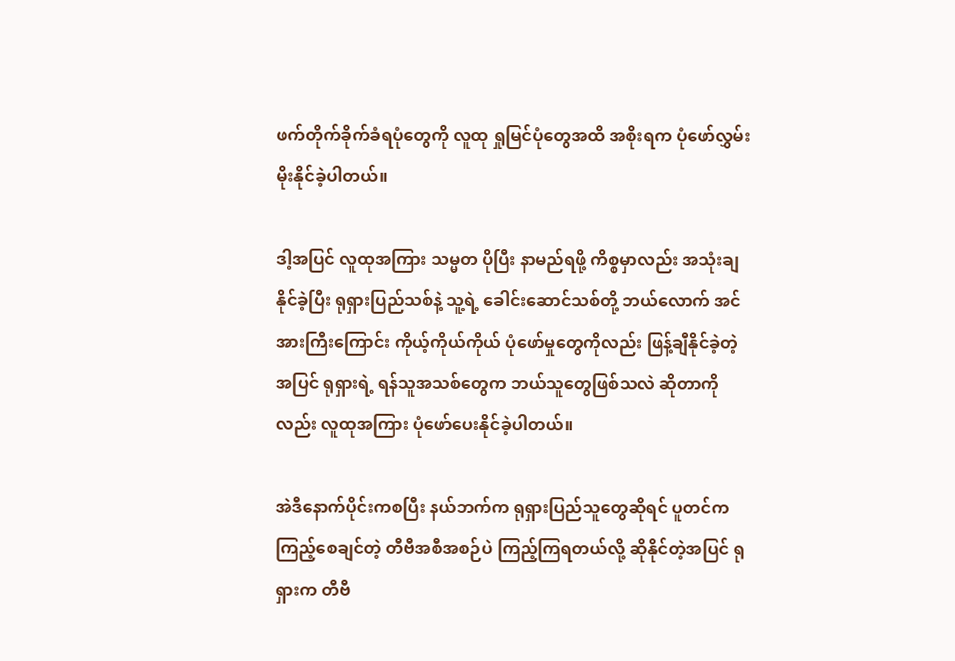ဖက်တိုက်ခိုက်ခံရပုံတွေကို လူထု ရှုမြင်ပုံတွေအထိ အစိုးရက ပုံဖော်လွှမ်းမိုးနိုင်ခဲ့ပါတယ်။

ဒါ့အပြင် လူထုအကြား သမ္မတ ပိုပြီး နာမည်ရဖို့ ကိစ္စမှာလည်း အသုံးချနိုင်ခဲ့ပြီး ရုရှားပြည်သစ်နဲ့ သူ့ရဲ့ ခေါင်းဆောင်သစ်တို့ ဘယ်လောက် အင်အားကြီးကြောင်း ကိုယ့်ကိုယ်ကိုယ် ပုံဖော်မှုတွေကိုလည်း ဖြန့်ချီနိုင်ခဲ့တဲ့အပြင် ရုရှားရဲ့ ရန်သူအသစ်တွေက ဘယ်သူတွေဖြစ်သလဲ ဆိုတာကိုလည်း လူထုအကြား ပုံဖော်ပေးနိုင်ခဲ့ပါတယ်။

အဲဒီနောက်ပိုင်းကစပြီး နယ်ဘက်က ရုရှားပြည်သူတွေဆိုရင် ပူတင်က ကြည့်စေချင်တဲ့ တီဗီအစီအစဉ်ပဲ ကြည့်ကြရတယ်လို့ ဆိုနိုင်တဲ့အပြင် ရုရှားက တီဗီ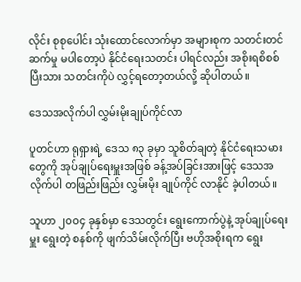လိုင်း စုစုပေါင်း သုံးထောင်လောက်မှာ အများစုက သတင်းတင်ဆက်မှု မပါတော့ပဲ နိုင်ငံရေးသတင်း ပါရင်လည်း အစိုးရစိစစ်ပြီးသား သတင်းကိုပဲ လွှင့်ရတော့တယ်လို့ ဆိုပါတယ်။

ဒေသအလိုက်ပါ လွှမ်းမိုးချုပ်ကိုင်လာ

ပူတင်ဟာ ရုရှားရဲ့ ဒေသ ၈၃ ခုမှာ သူစိတ်ချတဲ့ နိုင်ငံရေးသမားတွေကို အုပ်ချုပ်ရေးမှူးအဖြစ် ခန့်အပ်ခြင်းအားဖြင့် ဒေသအလိုက်ပါ တဖြည်းဖြည်း လွှမ်းမိုး ချုပ်ကိုင် လာနိုင် ခဲ့ပါတယ်။

သူဟာ ၂၀ဝ၄ ခုနှစ်မှာ ဒေသတွင်း ရွေးကောက်ပွဲနဲ့ အုပ်ချုပ်ရေးမှူး ရွေးတဲ့ စနစ်ကို ဖျက်သိမ်းလိုက်ပြီး ဗဟိုအစိုးရက ရွေး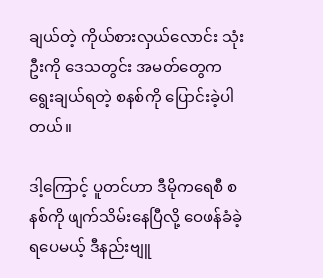ချယ်တဲ့ ကိုယ်စားလှယ်လောင်း သုံးဦးကို ဒေသတွင်း အမတ်တွေက ရွေးချယ်ရတဲ့ စနစ်ကို ပြောင်းခဲ့ပါတယ်။

ဒါ့ကြောင့် ပူတင်ဟာ ဒီမိုကရေစီ စနစ်ကို ဖျက်သိမ်းနေပြီလို့ ဝေဖန်ခံခဲ့ရပေမယ့် ဒီနည်းဗျူ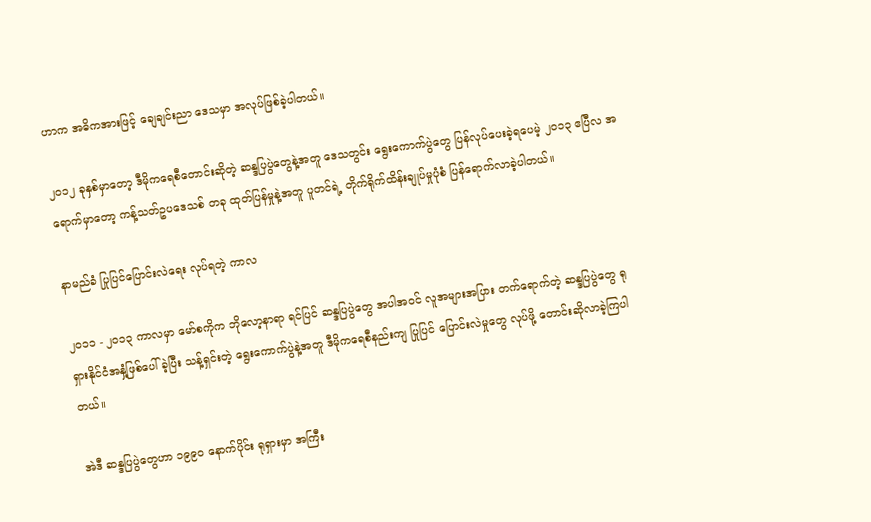ဟာက အဓိကအားဖြင့် ချေချင်းညာ ဒေသမှာ အလုပ်ဖြစ်ခဲ့ပါတယ်။

၂၀၁၂ ခုနှစ်မှာတော့ ဒီမိုကရေစီတောင်းဆိုတဲ့ ဆန္ဒပြပွဲတွေနဲ့အတူ ဒေသတွင်း ရွေးကောက်ပွဲတွေ ပြန်လုပ်ပေးခဲ့ရပေမဲ့ ၂၀၁၃ ဧပြီလ အရောက်မှာတော့ ကန့်သတ်ဥပဒေသစ် တခု ထုတ်ပြန်မှုနဲ့အတူ ပူတင်ရဲ့ တိုက်ရိုက်ထိန်းချုပ်မှုပုံစံ ပြန်ရောက်လာခဲ့ပါတယ်။

နာမည်ခံ ပြုပြင်ပြောင်းလဲရေး လုပ်ရတဲ့ ကာလ

၂၀၁၁ - ၂၀၁၃ ကာလမှာ မော်စကိုက ဘိုလော့နာရာ ရင်ပြင် ဆန္ဒပြပွဲတွေ အပါအဝင် လူအများအပြား တက်ရောက်တဲ့ ဆန္ဒပြပွဲတွေ ရုရှားနိုင်ငံအနှံ့ဖြစ်ပေါ်ခဲ့ပြီး သန့်ရှင်းတဲ့ ရွေးကောက်ပွဲနဲ့အတူ ဒီမိုကရေစီနည်းကျ ပြုပြင် ပြောင်းလဲမှုတွေ လုပ်ဖို့ တောင်းဆိုလာခဲ့ကြပါတယ်။

အဲဒီ ဆန္ဒပြပွဲတွေဟာ ၁၉၉၀ နောက်ပိုင်း ရုရှားမှာ အကြီး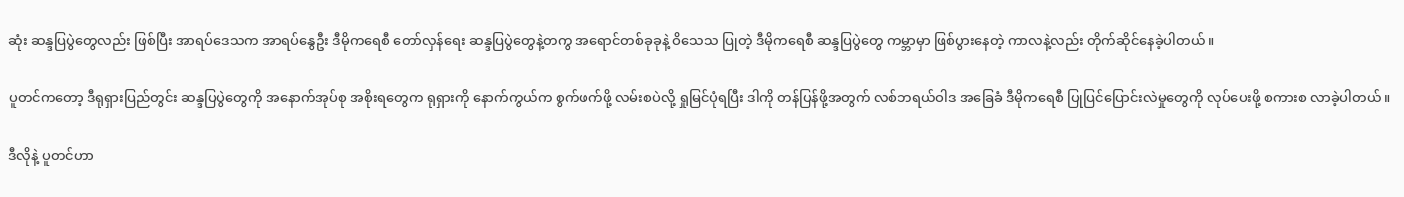ဆုံး ဆန္ဒပြပွဲတွေလည်း ဖြစ်ပြီး အာရပ်ဒေသက အာရပ်နွေဦး ဒီမိုကရေစီ တော်လှန်ရေး ဆန္ဒပြပွဲတွေနဲ့တကွ အရောင်တစ်ခုခုနဲ့ ဝိသေသ ပြုတဲ့ ဒီမိုကရေစီ ဆန္ဒပြပွဲတွေ ကမ္ဘာမှာ ဖြစ်ပွားနေတဲ့ ကာလနဲ့လည်း တိုက်ဆိုင်နေခဲ့ပါတယ်။

ပူတင်ကတော့ ဒီရုရှားပြည်တွင်း ဆန္ဒပြပွဲတွေကို အနောက်အုပ်စု အစိုးရတွေက ရုရှားကို နောက်ကွယ်က စွက်ဖက်ဖို့ လမ်းစပဲလို့ ရှုမြင်ပုံရပြီး ဒါကို တန်ပြန်ဖို့အတွက် လစ်ဘရယ်ဝါဒ အခြေခံ ဒီမိုကရေစီ ပြုပြင်ပြောင်းလဲမှုတွေကို လုပ်ပေးဖို့ စကားစ လာခဲ့ပါတယ်။

ဒီလိုနဲ့ ပူတင်ဟာ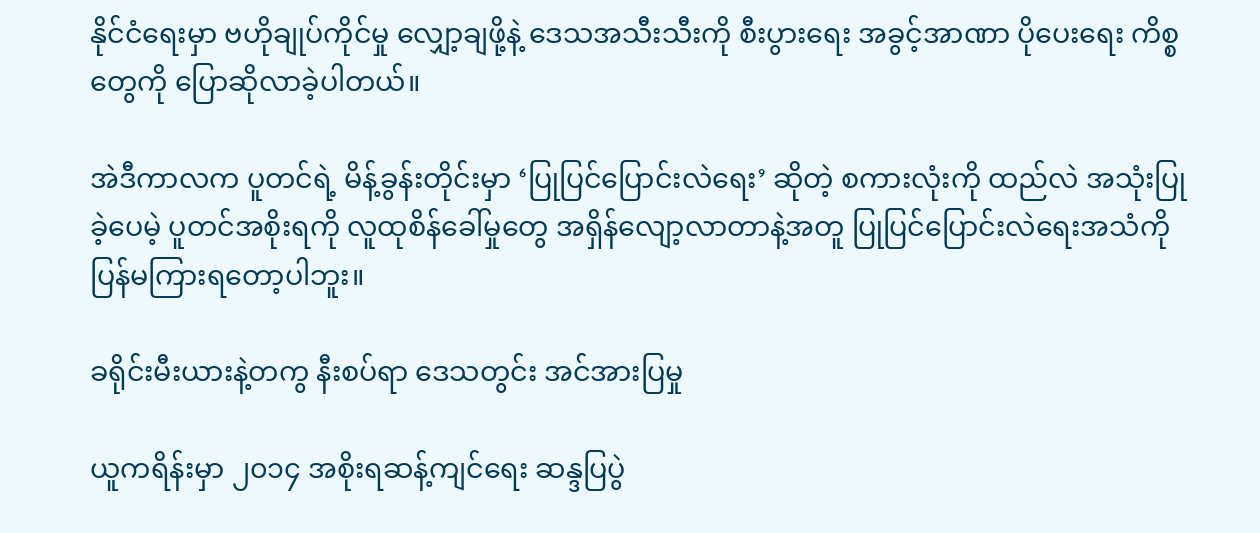နိုင်ငံရေးမှာ ဗဟိုချုပ်ကိုင်မှု လျှော့ချဖို့နဲ့ ဒေသအသီးသီးကို စီးပွားရေး အခွင့်အာဏာ ပိုပေးရေး ကိစ္စတွေကို ပြောဆိုလာခဲ့ပါတယ်။

အဲဒီကာလက ပူတင်ရဲ့ မိန့်ခွန်းတိုင်းမှာ ‘ပြုပြင်ပြောင်းလဲရေး’ ဆိုတဲ့ စကားလုံးကို ထည်လဲ အသုံးပြုခဲ့ပေမဲ့ ပူတင်အစိုးရကို လူထုစိန်ခေါ်မှုတွေ အရှိန်လျော့လာတာနဲ့အတူ ပြုပြင်ပြောင်းလဲရေးအသံကို ပြန်မကြားရတော့ပါဘူး။

ခရိုင်းမီးယားနဲ့တကွ နီးစပ်ရာ ဒေသတွင်း အင်အားပြမှု

ယူကရိန်းမှာ ၂၀၁၄ အစိုးရဆန့်ကျင်ရေး ဆန္ဒပြပွဲ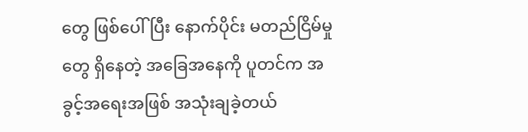တွေ ဖြစ်ပေါ်ပြီး နောက်ပိုင်း မတည်ငြိမ်မှုတွေ ရှိနေတဲ့ အခြေအနေကို ပူတင်က အခွင့်အရေးအဖြစ် အသုံးချခဲ့တယ်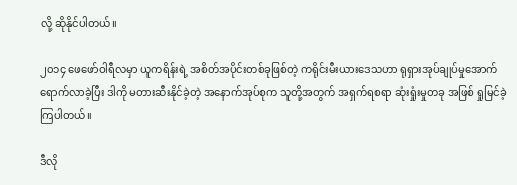လို့ ဆိုနိုင်ပါတယ်။

၂၀၁၄ ဖေဖော်ဝါရီလမှာ ယူကရိန်းရဲ့ အစိတ်အပိုင်းတစ်ခုဖြစ်တဲ့ ကရိုင်းမီးယားဒေသဟာ ရုရှားအုပ်ချုပ်မှုအောက် ရောက်လာခဲ့ပြီး ဒါကို မတားဆီးနိုင်ခဲ့တဲ့ အနောက်အုပ်စုက သူတို့အတွက် အရှက်ရစရာ ဆုံးရှုံးမှုတခု အဖြစ် ရှုမြင်ခဲ့ကြပါတယ်။

ဒီလို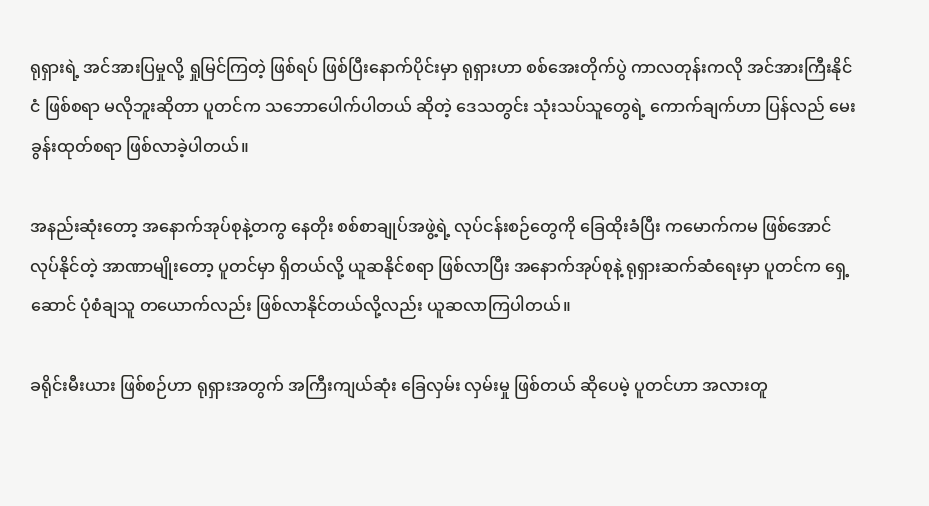ရုရှားရဲ့ အင်အားပြမှုလို့ ရှုမြင်ကြတဲ့ ဖြစ်ရပ် ဖြစ်ပြီးနောက်ပိုင်းမှာ ရုရှားဟာ စစ်အေးတိုက်ပွဲ ကာလတုန်းကလို အင်အားကြီးနိုင်ငံ ဖြစ်စရာ မလိုဘူးဆိုတာ ပူတင်က သဘောပေါက်ပါတယ် ဆိုတဲ့ ဒေသတွင်း သုံးသပ်သူတွေရဲ့ ကောက်ချက်ဟာ ပြန်လည် မေးခွန်းထုတ်စရာ ဖြစ်လာခဲ့ပါတယ်။

အနည်းဆုံးတော့ အနောက်အုပ်စုနဲ့တကွ နေတိုး စစ်စာချုပ်အဖွဲ့ရဲ့ လုပ်ငန်းစဉ်တွေကို ခြေထိုးခံပြီး ကမောက်ကမ ဖြစ်အောင် လုပ်နိုင်တဲ့ အာဏာမျိုးတော့ ပူတင်မှာ ရှိတယ်လို့ ယူဆနိုင်စရာ ဖြစ်လာပြီး အနောက်အုပ်စုနဲ့ ရုရှားဆက်ဆံရေးမှာ ပူတင်က ရှေ့ဆောင် ပုံစံချသူ တယောက်လည်း ဖြစ်လာနိုင်တယ်လို့လည်း ယူဆလာကြပါတယ်။

ခရိုင်းမီးယား ဖြစ်စဉ်ဟာ ရုရှားအတွက် အကြီးကျယ်ဆုံး ခြေလှမ်း လှမ်းမှု ဖြစ်တယ် ဆိုပေမဲ့ ပူတင်ဟာ အလားတူ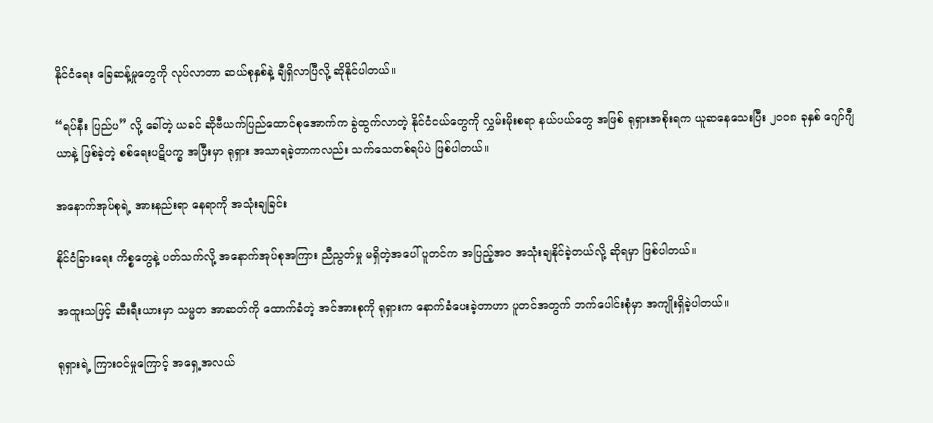နိုင်ငံရေး ခြေဆန့်မှုတွေကို လုပ်လာတာ ဆယ်စုနှစ်နဲ့ ချီရှိလာပြီလို့ ဆိုနိုင်ပါတယ်။

“ရပ်နီး ပြည်ပ” လို့ ခေါ်တဲ့ ယခင် ဆိုဗီယက်ပြည်ထောင်စုအောက်က ခွဲထွက်လာတဲ့ နိုင်ငံငယ်တွေကို လွှမ်းမိုးစရာ နယ်ပယ်တွေ အဖြစ် ရုရှားအစိုးရက ယူဆနေသေးပြီး ၂၀ဝ၈ ခုနှစ် ဂျော်ဂျီယာနဲ့ ဖြစ်ခဲ့တဲ့ စစ်ရေးပဋိပက္ခ အပြီးမှာ ရုရှား အသာရခဲ့တာကလည်း သက်သေတစ်ရပ်ပဲ ဖြစ်ပါတယ်။

အနောက်အုပ်စုရဲ့ အားနည်းရာ နေရာကို အသုံးချခြင်း

နိုင်ငံခြားရေး ကိစ္စတွေနဲ့ ပတ်သက်လို့ အနောက်အုပ်စုအကြား ညီညွတ်မှု မရှိတဲ့အပေါ် ပူတင်က အပြည့်အဝ အသုံးချနိုင်ခဲ့တယ်လို့ ဆိုရမှာ ဖြစ်ပါတယ်။

အထူးသဖြင့် ဆီးရီးယားမှာ သမ္မတ အာဆတ်ကို ထောက်ခံတဲ့ အင်အားစုကို ရုရှားက နောက်ခံပေးခဲ့တာဟာ ပူတင်အတွက် ဘက်ပေါင်းစုံမှာ အကျိုးရှိခဲ့ပါတယ်။

ရုရှားရဲ့ ကြားဝင်မှုကြောင့် အရှေ့အလယ်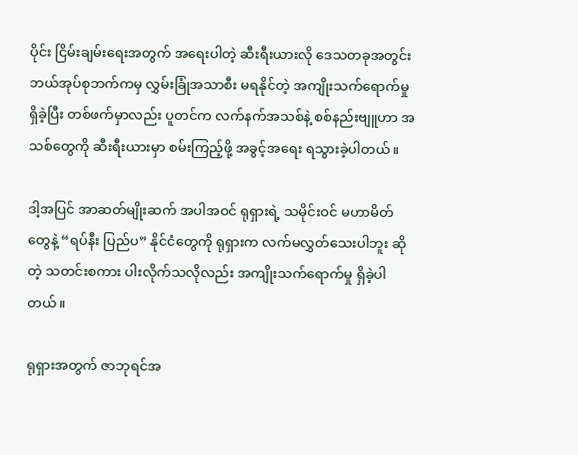ပိုင်း ငြိမ်းချမ်းရေးအတွက် အရေးပါတဲ့ ဆီးရီးယားလို ဒေသတခုအတွင်း ဘယ်အုပ်စုဘက်ကမှ လွှမ်းခြုံအသာစီး မရနိုင်တဲ့ အကျိုးသက်ရောက်မှု ရှိခဲ့ပြီး တစ်ဖက်မှာလည်း ပူတင်က လက်နက်အသစ်နဲ့ စစ်နည်းဗျူဟာ အသစ်တွေကို ဆီးရီးယားမှာ စမ်းကြည့်ဖို့ အခွင့်အရေး ရသွားခဲ့ပါတယ်။

ဒါ့အပြင် အာဆတ်မျိုးဆက် အပါအဝင် ရုရှားရဲ့ သမိုင်းဝင် မဟာမိတ်တွေနဲ့ “ရပ်နီး ပြည်ပ” နိုင်ငံတွေကို ရုရှားက လက်မလွှတ်သေးပါဘူး ဆိုတဲ့ သတင်းစကား ပါးလိုက်သလိုလည်း အကျိုးသက်ရောက်မှု ရှိခဲ့ပါတယ်။

ရုရှားအတွက် ဇာဘုရင်အ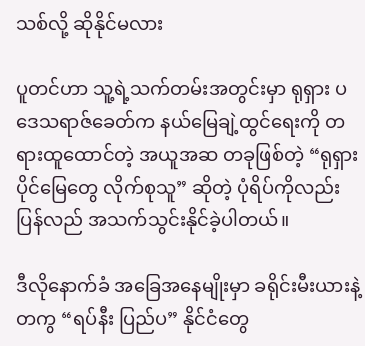သစ်လို့ ဆိုနိုင်မလား

ပူတင်ဟာ သူ့ရဲ့သက်တမ်းအတွင်းမှာ ရုရှား ပဒေသရာဇ်ခေတ်က နယ်မြေချဲ့ထွင်ရေးကို တရားထူထောင်တဲ့ အယူအဆ တခုဖြစ်တဲ့ “ရုရှားပိုင်မြေတွေ လိုက်စုသူ” ဆိုတဲ့ ပုံရိပ်ကိုလည်း ပြန်လည် အသက်သွင်းနိုင်ခဲ့ပါတယ်။

ဒီလိုနောက်ခံ အခြေအနေမျိုးမှာ ခရိုင်းမီးယားနဲ့တကွ “ရပ်နီး ပြည်ပ” နိုင်ငံတွေ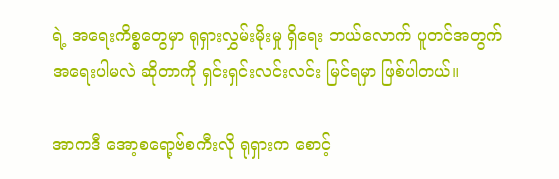ရဲ့ အရေးကိစ္စတွေမှာ ရုရှားလွှမ်းမိုးမှု ရှိရေး ဘယ်လောက် ပူတင်အတွက် အရေးပါမလဲ ဆိုတာကို ရှင်းရှင်းလင်းလင်း မြင်ရမှာ ဖြစ်ပါတယ်။

အာကဒီ အော့စရော့ဗ်စကီးလို ရုရှားက စောင့်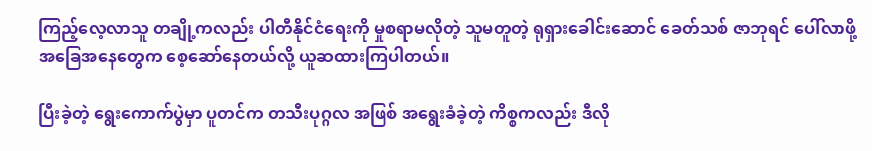ကြည့်လေ့လာသူ တချို့ကလည်း ပါတီနိုင်ငံရေးကို မှုစရာမလိုတဲ့ သူမတူတဲ့ ရုရှားခေါင်းဆောင် ခေတ်သစ် ဇာဘုရင် ပေါ်လာဖို့ အခြေအနေတွေက စေ့ဆော်နေတယ်လို့ ယူဆထားကြပါတယ်။

ပြီးခဲ့တဲ့ ရွေးကောက်ပွဲမှာ ပူတင်က တသီးပုဂ္ဂလ အဖြစ် အရွေးခံခဲ့တဲ့ ကိစ္စကလည်း ဒီလို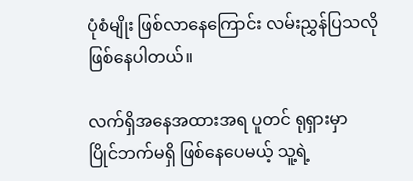ပုံစံမျိုး ဖြစ်လာနေကြောင်း လမ်းညွှန်ပြသလို ဖြစ်နေပါတယ်။

လက်ရှိအနေအထားအရ ပူတင် ရုရှားမှာ ပြိုင်ဘက်မရှိ ဖြစ်နေပေမယ့် သူ့ရဲ့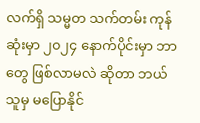လက်ရှိ သမ္မတ သက်တမ်း ကုန်ဆုံးမှာ ၂၀၂၄ နောက်ပိုင်းမှာ ဘာတွေ ဖြစ်လာမလဲ ဆိုတာ ဘယ်သူမှ မပြောနိုင်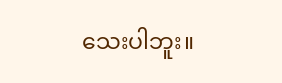သေးပါဘူး။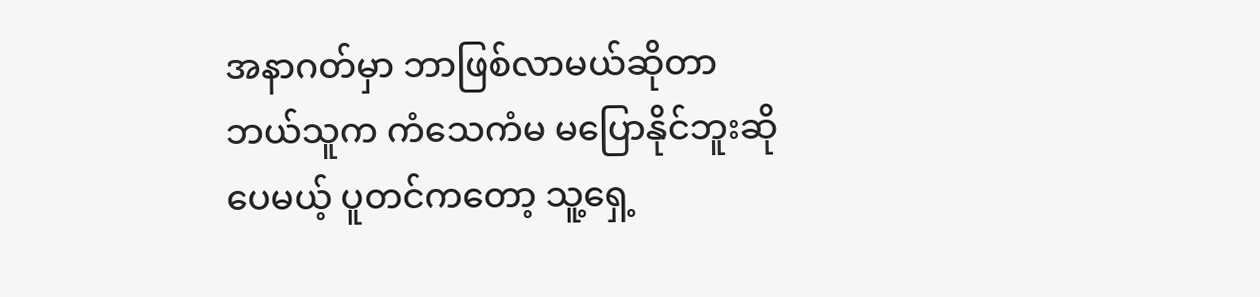အနာဂတ်မှာ ဘာဖြစ်လာမယ်ဆိုတာ ဘယ်သူက ကံသေကံမ မပြောနိုင်ဘူးဆိုပေမယ့် ပူတင်ကတော့ သူ့ရှေ့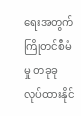ရေးအတွက် ကြိုတင်စီမံမှု တခုခု လုပ်ထားနိုင်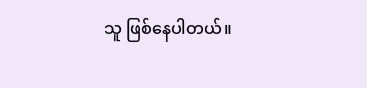သူ ဖြစ်နေပါတယ်။